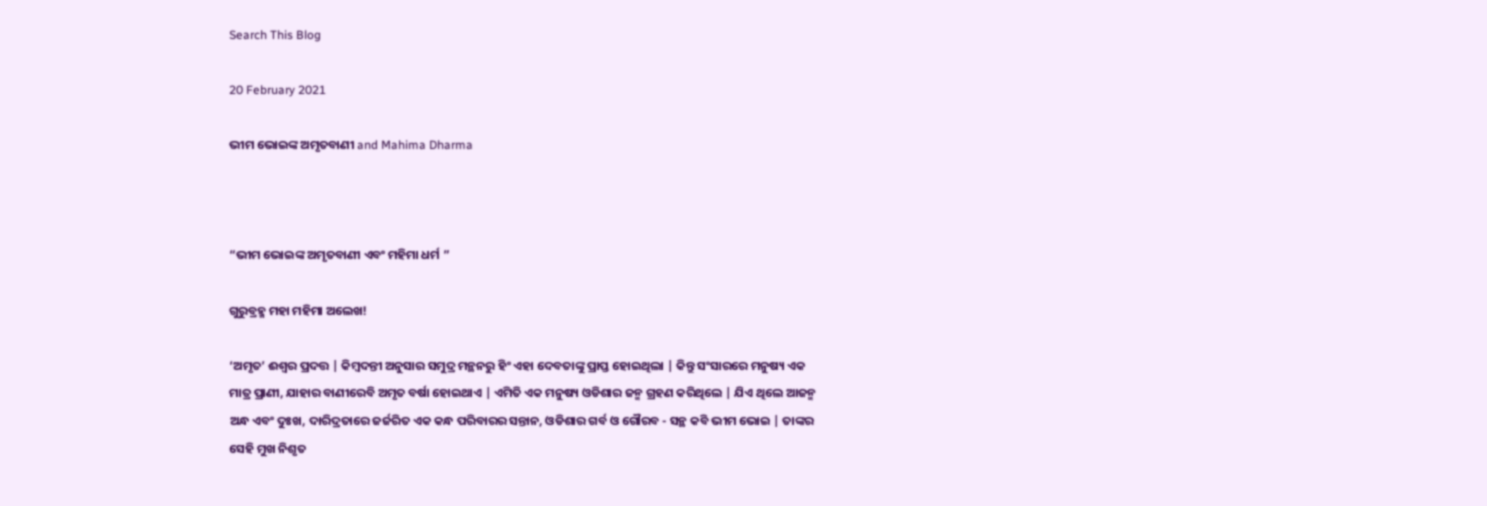Search This Blog

20 February 2021

ଭୀମ ଭୋଇଙ୍କ ଅମୃତବାଣୀ and Mahima Dharma



“ଭୀମ ଭୋଇଙ୍କ ଅମୃତବାଣୀ ଏବଂ ମହିମା ଧର୍ମ ”

ଗୁରୁବ୍ରହ୍ମ ମହା ମହିମା ଅଲେଖ!

‘ଅମୃତ’ ଈଶ୍ୱର ପ୍ରଦତ୍ତ | କିମ୍ବଦନ୍ତୀ ଅନୁସାର ସମୁଦ୍ର ମନ୍ଥନରୁ ହିଂ ଏହା ଦେବତାଙ୍କୁ ପ୍ରାପ୍ତ ହୋଇଥିଲା | କିନ୍ତୁ ସଂସାରରେ ମନୁଷ୍ୟ ଏକ ମାତ୍ର ପ୍ରାଣୀ, ଯାହାର ବାଣୀରେବି ଅମୃତ ବର୍ଷା ହୋଇଥାଏ | ଏମିତି ଏକ ମନୁଷ୍ୟ ଓଡିଶାର ଜନ୍ମ ଗ୍ରହଣ କରିଥିଲେ | ଯିଏ ଥିଲେ ଆଜନ୍ମ ଅନ୍ଧ ଏବଂ ଦୁଃଖ, ଦାରିଦ୍ରତାରେ ଜର୍ଜରିତ ଏକ କନ୍ଧ ପରିବାରର ସନ୍ତାନ, ଓଡିଶାର ଗର୍ବ ଓ ଗୌରବ - ସନ୍ଥ କବି ଭୀମ ଭୋଇ | ତାଙ୍କର ସେହି ମୁଖ ନିଶୃତ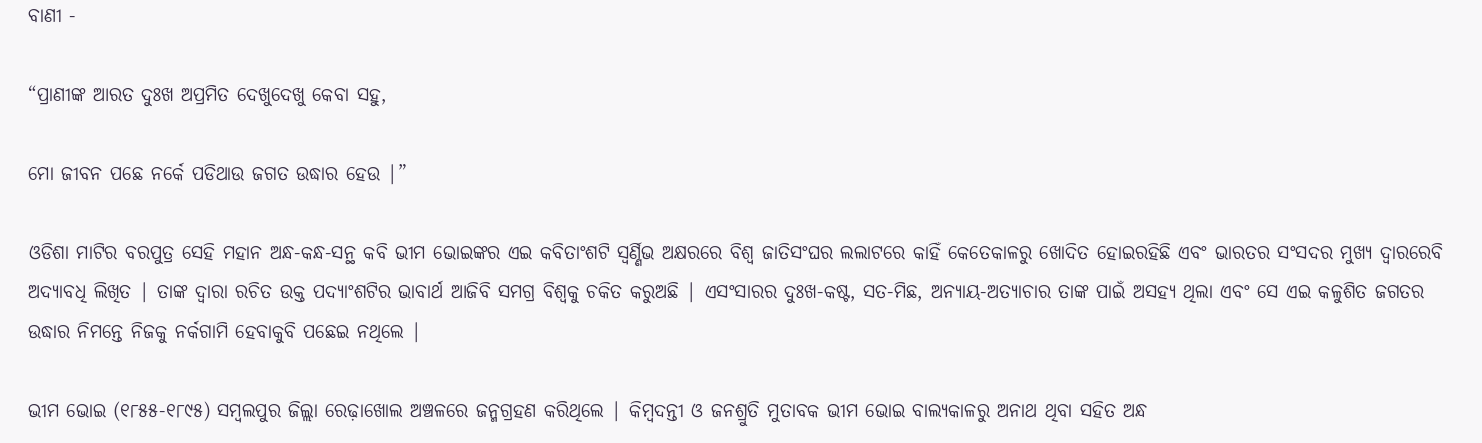ବାଣୀ -

“ପ୍ରାଣୀଙ୍କ ଆରତ ଦୁଃଖ ଅପ୍ରମିତ ଦେଖୁଦେଖୁ କେବା ସହୁ,

ମୋ ଜୀବନ ପଛେ ନର୍କେ ପଡିଥାଉ ଜଗତ ଉଦ୍ଧାର ହେଉ |”

ଓଡିଶା ମାଟିର ବରପୁତ୍ର ସେହି ମହାନ ଅନ୍ଧ-କନ୍ଧ-ସନ୍ଥ କବି ଭୀମ ଭୋଇଙ୍କର ଏଇ କବିତାଂଶଟି ସ୍ଵର୍ଣ୍ଣିଭ ଅକ୍ଷରରେ ବିଶ୍ଵ ଜାତିସଂଘର ଲଲାଟରେ କାହିଁ କେତେକାଳରୁ ଖୋଦିତ ହୋଇରହିଛି ଏବଂ ଭାରତର ସଂସଦର ମୁଖ୍ୟ ଦ୍ୱାରରେବି ଅଦ୍ୟାବଧି ଲିଖିତ | ତାଙ୍କ ଦ୍ୱାରା ରଚିତ ଉକ୍ତ ପଦ୍ୟାଂଶଟିର ଭାବାର୍ଥ ଆଜିବି ସମଗ୍ର ବିଶ୍ୱକୁ ଚକିତ କରୁଅଛି | ଏସଂସାରର ଦୁଃଖ-କଷ୍ଟ, ସତ-ମିଛ, ଅନ୍ୟାୟ-ଅତ୍ୟାଚାର ତାଙ୍କ ପାଇଁ ଅସହ୍ୟ ଥିଲା ଏବଂ ସେ ଏଇ କଳୁଶିତ ଜଗତର ଉଦ୍ଧାର ନିମନ୍ତେ ନିଜକୁ ନର୍କଗାମି ହେବାକୁବି ପଛେଇ ନଥିଲେ |

ଭୀମ ଭୋଇ (୧୮୫୫-୧୮୯୫) ସମ୍ବଲପୁର ଜିଲ୍ଲା ରେଢ଼ାଖୋଲ ଅଞ୍ଚଳରେ ଜନ୍ମଗ୍ରହଣ କରିଥିଲେ | କିମ୍ବଦନ୍ତୀ ଓ ଜନଶ୍ରୁତି ମୁତାବକ ଭୀମ ଭୋଇ ବାଲ୍ୟକାଳରୁ ଅନାଥ ଥିବା ସହିତ ଅନ୍ଧ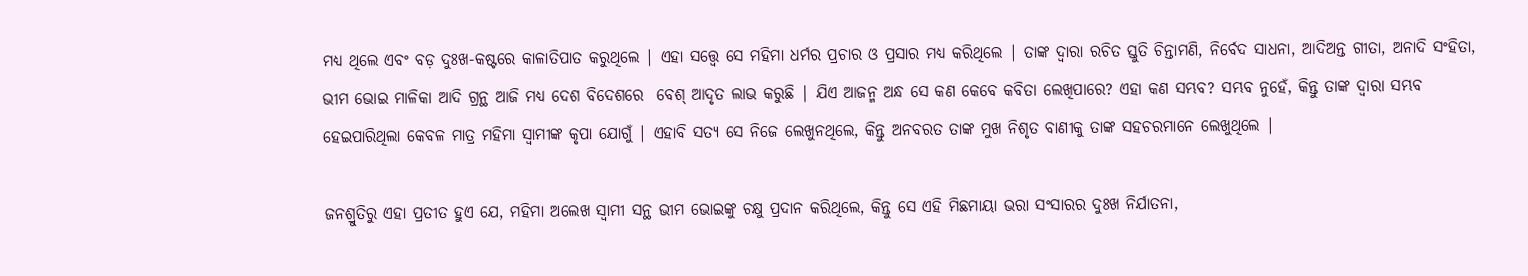ମଧ୍ୟ ଥିଲେ ଏବଂ ବଡ଼ ଦୁଃଖ-କଷ୍ଟରେ କାଳାତିପାତ କରୁଥିଲେ | ଏହା ସତ୍ତ୍ବେ ସେ ମହିମା ଧର୍ମର ପ୍ରଚାର ଓ ପ୍ରସାର ମଧ୍ୟ କରିଥିଲେ | ତାଙ୍କ ଦ୍ବାରା ରଚିତ ସ୍ତୁତି ଚିନ୍ତାମଣି, ନିର୍ବେଦ ସାଧନା, ଆଦିଅନ୍ତ ଗୀତା, ଅନାଦି ସଂହିତା, ଭୀମ ଭୋଇ ମାଳିକା ଆଦି ଗ୍ରନ୍ଥ ଆଜି ମଧ୍ୟ ଦେଶ ବିଦେଶରେ  ବେଶ୍‌ ଆଦୃତ ଲାଭ କରୁଛି | ଯିଏ ଆଜନ୍ମ ଅନ୍ଧ ସେ କଣ କେବେ କବିତା ଲେଖିପାରେ? ଏହା କଣ ସମ୍ଭବ? ସମ୍ଭବ ନୁହେଁ, କିନ୍ତୁ ତାଙ୍କ ଦ୍ୱାରା ସମ୍ଭବ ହେଇପାରିଥିଲା କେବଳ ମାତ୍ର ମହିମା ସ୍ୱାମୀଙ୍କ କୃପା ଯୋଗୁଁ | ଏହାବି ସତ୍ୟ ସେ ନିଜେ ଲେଖୁନଥିଲେ, କିନ୍ତୁ ଅନବରତ ତାଙ୍କ ମୁଖ ନିଶୃତ ବାଣୀକୁ ତାଙ୍କ ସହଚରମାନେ ଲେଖୁଥିଲେ |

ଜନଶ୍ରୁତିରୁ ଏହା ପ୍ରତୀତ ହୁଏ ଯେ, ମହିମା ଅଲେଖ ସ୍ୱାମୀ ସନ୍ଥ ଭୀମ ଭୋଇଙ୍କୁ ଚକ୍ଷୁ ପ୍ରଦାନ କରିଥିଲେ, କିନ୍ତୁ ସେ ଏହି ମିଛମାୟା ଭରା ସଂସାରର ଦୁଃଖ ନିର୍ଯାତନା,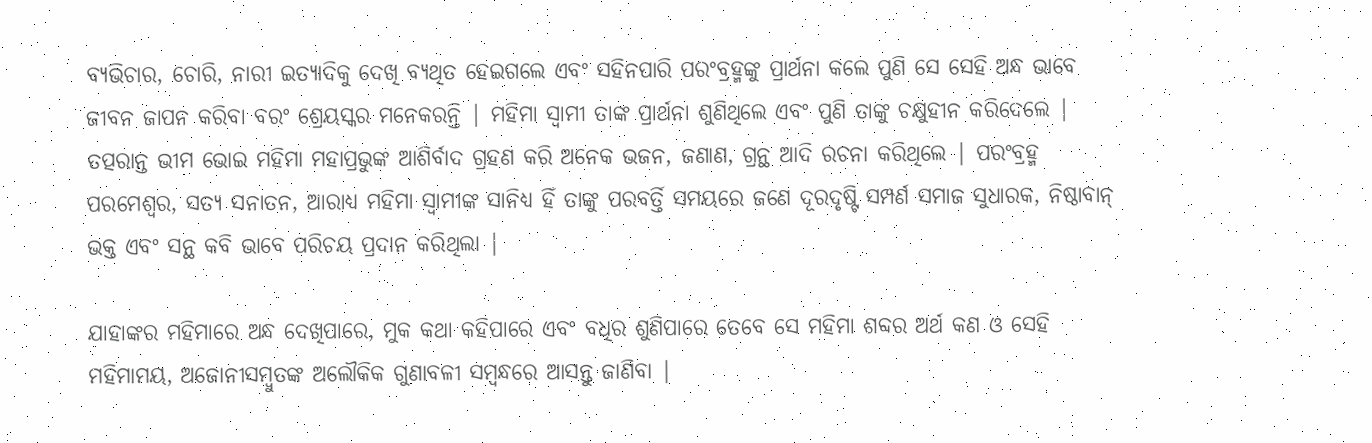ବ୍ୟଭିଚାର, ଚୋରି, ନାରୀ ଇତ୍ୟାଦିକୁ ଦେଖି ବ୍ୟଥିତ ହେଇଗଲେ ଏବଂ ସହିନପାରି ପରଂବ୍ରହ୍ମଙ୍କୁ ପ୍ରାର୍ଥନା କଲେ ପୁଣି ସେ ସେହି ଅନ୍ଧ ଭାବେ ଜୀବନ ଜାପନ କରିବା ବରଂ ଶ୍ରେୟସ୍କର ମନେକରନ୍ତି | ମହିମା ସ୍ୱାମୀ ତାଙ୍କ ପ୍ରାର୍ଥନା ଶୁଣିଥିଲେ ଏବଂ ପୁଣି ତାଙ୍କୁ ଚକ୍ଷୁହୀନ କରିଦେଲେ | ତତ୍ପରାନ୍ତ ଭୀମ ଭୋଇ ମହିମା ମହାପ୍ରଭୁଙ୍କ ଆଶିର୍ବାଦ ଗ୍ରହଣ କରି ଅନେକ ଭଜନ, ଜଣାଣ, ଗ୍ରନ୍ଥ ଆଦି ରଚନା କରିଥିଲେ | ପରଂବ୍ରହ୍ମ ପରମେଶ୍ୱର, ସତ୍ୟ ସନାତନ, ଆରାଧ୍ୟ ମହିମା ସ୍ୱାମୀଙ୍କ ସାନିଧ୍ୟ ହିଁ ତାଙ୍କୁ ପରବର୍ତ୍ତି ସମୟରେ ଜଣେ ଦୂରଦୃଷ୍ଟି ସମ୍ପର୍ଣ ସମାଜ ସୁଧାରକ, ନିଷ୍ଠାବାନ୍ ଭକ୍ତ ଏବଂ ସନ୍ଥ କବି ଭାବେ ପରିଚୟ ପ୍ରଦାନ କରିଥିଲା |

ଯାହାଙ୍କର ମହିମାରେ ଅନ୍ଧ ଦେଖିପାରେ, ମୁକ କଥା କହିପାରେ ଏବଂ ବଧିର ଶୁଣିପାରେ ତେବେ ସେ ମହିମା ଶବ୍ଦର ଅର୍ଥ କଣ ଓ ସେହି ମହିମାମୟ, ଅଜୋନୀସମ୍ବୁତଙ୍କ ଅଲୌକିକ ଗୁଣାବଳୀ ସମ୍ବନ୍ଧରେ ଆସନ୍ତୁ ଜାଣିବା |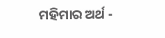ମହିମାର ଅର୍ଥ -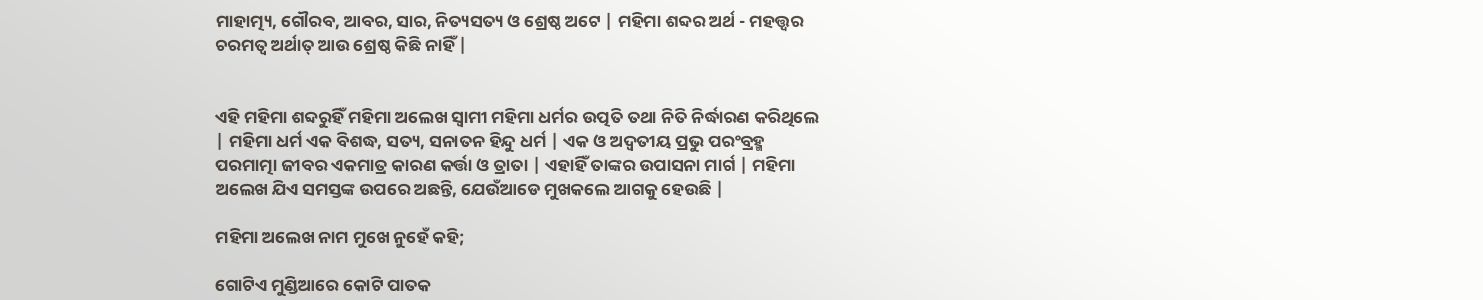ମାହାତ୍ମ୍ୟ, ଗୌରବ, ଆବର, ସାର, ନିତ୍ୟସତ୍ୟ ଓ ଶ୍ରେଷ୍ଠ ଅଟେ | ମହିମା ଶବ୍ଦର ଅର୍ଥ - ମହତ୍ତ୍ୱର ଚରମତ୍ୱ ଅର୍ଥାତ୍ ଆଉ ଶ୍ରେଷ୍ଠ କିଛି ନାହିଁ |


ଏହି ମହିମା ଶବ୍ଦରୁହିଁ ମହିମା ଅଲେଖ ସ୍ୱାମୀ ମହିମା ଧର୍ମର ଉତ୍ପତି ତଥା ନିତି ନିର୍ଦ୍ଧାରଣ କରିଥିଲେ | ମହିମା ଧର୍ମ ଏକ ବିଶଦ୍ଧ, ସତ୍ୟ, ସନାତନ ହିନ୍ଦୁ ଧର୍ମ | ଏକ ଓ ଅଦ୍ୱତୀୟ ପ୍ରଭୁ ପରଂବ୍ରହ୍ମ ପରମାତ୍ମା ଜୀବର ଏକମାତ୍ର କାରଣ କର୍ତ୍ତା ଓ ତ୍ରାତା | ଏହାହିଁ ତାଙ୍କର ଉପାସନା ମାର୍ଗ | ମହିମା ଅଲେଖ ଯିଏ ସମସ୍ତଙ୍କ ଉପରେ ଅଛନ୍ତି, ଯେଉଁଆଡେ ମୁଖକଲେ ଆଗକୁ ହେଉଛି |

ମହିମା ଅଲେଖ ନାମ ମୁଖେ ନୁହେଁ କହି;

ଗୋଟିଏ ମୁଣ୍ଡିଆରେ କୋଟି ପାତକ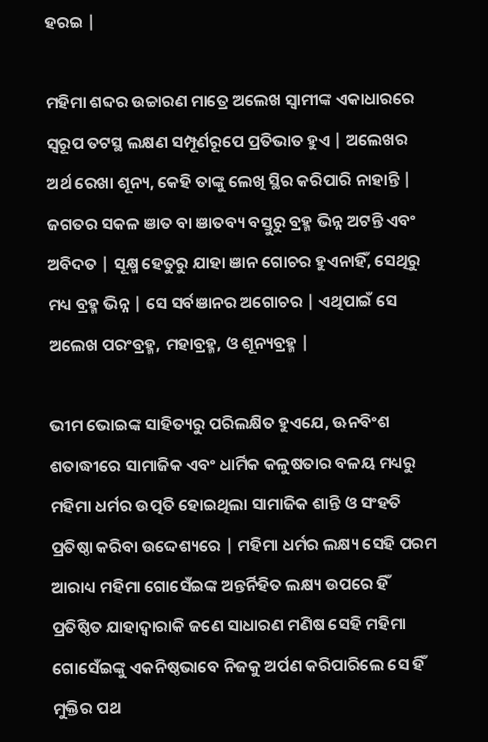ହରଇ |

ମହିମା ଶବ୍ଦର ଉଚ୍ଚାରଣ ମାତ୍ରେ ଅଲେଖ ସ୍ୱାମୀଙ୍କ ଏକାଧାରରେ ସ୍ୱରୂପ ତଟସ୍ଥ ଲକ୍ଷଣ ସମ୍ପୂର୍ଣରୂପେ ପ୍ରତିଭାତ ହୁଏ | ଅଲେଖର ଅର୍ଥ ରେଖା ଶୂନ୍ୟ, କେହି ତାଙ୍କୁ ଲେଖି ସ୍ଥିର କରିପାରି ନାହାନ୍ତି | ଜଗତର ସକଳ ଞାତ ବା ଞାତବ୍ୟ ବସ୍ତୁରୁ ବ୍ରହ୍ମ ଭିନ୍ନ ଅଟନ୍ତି ଏବଂ ଅବିଦତ | ସୂକ୍ଷ୍ମ ହେତୁରୁ ଯାହା ଞାନ ଗୋଚର ହୁଏନାହିଁ, ସେଥିରୁ ମଧ୍ୟ ବ୍ରହ୍ମ ଭିନ୍ନ | ସେ ସର୍ବଞାନର ଅଗୋଚର | ଏଥିପାଇଁ ସେ ଅଲେଖ ପରଂବ୍ରହ୍ମ, ମହାବ୍ରହ୍ମ, ଓ ଶୂନ୍ୟବ୍ରହ୍ମ |

ଭୀମ ଭୋଇଙ୍କ ସାହିତ୍ୟରୁ ପରିଲକ୍ଷିତ ହୁଏଯେ, ଊନବିଂଶ ଶତାଦ୍ଧୀରେ ସାମାଜିକ ଏବଂ ଧାର୍ମିକ କଳୁଷତାର ବଳୟ ମଧ୍ୟରୁ ମହିମା ଧର୍ମର ଉତ୍ପତି ହୋଇଥିଲା ସାମାଜିକ ଶାନ୍ତି ଓ ସଂହତି ପ୍ରତିଷ୍ଠା କରିବା ଉଦ୍ଦେଶ୍ୟରେ | ମହିମା ଧର୍ମର ଲକ୍ଷ୍ୟ ସେହି ପରମ ଆରାଧ୍ୟ ମହିମା ଗୋସେଁଇଙ୍କ ଅନ୍ତର୍ନିହିତ ଲକ୍ଷ୍ୟ ଉପରେ ହିଁ ପ୍ରତିଷ୍ଠିତ ଯାହାଦ୍ୱାରାକି ଜଣେ ସାଧାରଣ ମଣିଷ ସେହି ମହିମା ଗୋସେଁଇଙ୍କୁ ଏକନିଷ୍ଠଭାବେ ନିଜକୁ ଅର୍ପଣ କରିପାରିଲେ ସେ ହିଁ ମୁକ୍ତିର ପଥ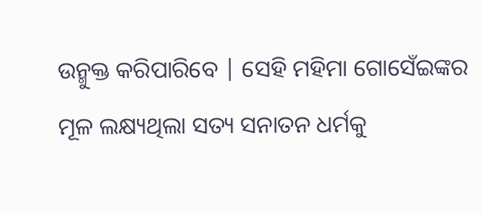ଉନ୍ମୁକ୍ତ କରିପାରିବେ | ସେହି ମହିମା ଗୋସେଁଇଙ୍କର ମୂଳ ଲକ୍ଷ୍ୟଥିଲା ସତ୍ୟ ସନାତନ ଧର୍ମକୁ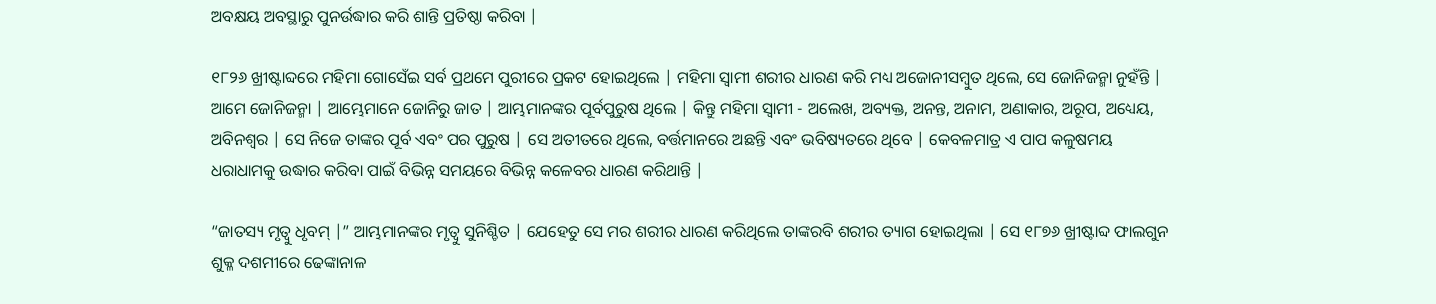ଅବକ୍ଷୟ ଅବସ୍ଥାରୁ ପୁନର୍ଉଦ୍ଧାର କରି ଶାନ୍ତି ପ୍ରତିଷ୍ଠା କରିବା |

୧୮୨୬ ଖ୍ରୀଷ୍ଟାବ୍ଦରେ ମହିମା ଗୋସେଁଇ ସର୍ବ ପ୍ରଥମେ ପୁରୀରେ ପ୍ରକଟ ହୋଇଥିଲେ | ମହିମା ସ୍ୱାମୀ ଶରୀର ଧାରଣ କରି ମଧ୍ୟ ଅଜୋନୀସମ୍ବୁତ ଥିଲେ, ସେ ଜୋନିଜନ୍ମା ନୁହଁନ୍ତି | ଆମେ ଜୋନିଜନ୍ମା | ଆମ୍ଭେମାନେ ଜୋନିରୁ ଜାତ | ଆମ୍ଭମାନଙ୍କର ପୂର୍ବପୁରୁଷ ଥିଲେ | କିନ୍ତୁ ମହିମା ସ୍ୱାମୀ - ଅଲେଖ, ଅବ୍ୟକ୍ତ, ଅନନ୍ତ, ଅନାମ, ଅଣାକାର, ଅରୂପ, ଅଧ୍ୟେୟ, ଅବିନଶ୍ୱର | ସେ ନିଜେ ତାଙ୍କର ପୂର୍ବ ଏବଂ ପର ପୁରୁଷ | ସେ ଅତୀତରେ ଥିଲେ, ବର୍ତ୍ତମାନରେ ଅଛନ୍ତି ଏବଂ ଭବିଷ୍ୟତରେ ଥିବେ | କେବଳମାତ୍ର ଏ ପାପ କଳୁଷମୟ ଧରାଧାମକୁ ଉଦ୍ଧାର କରିବା ପାଇଁ ବିଭିନ୍ନ ସମୟରେ ବିଭିନ୍ନ କଳେବର ଧାରଣ କରିଥାନ୍ତି |

“ଜାତସ୍ୟ ମୃତ୍ୱୁ ଧୃବମ୍ |” ଆମ୍ଭମାନଙ୍କର ମୃତ୍ୱୁ ସୁନିଶ୍ଚିତ | ଯେହେତୁ ସେ ମର ଶରୀର ଧାରଣ କରିଥିଲେ ତାଙ୍କରବି ଶରୀର ତ୍ୟାଗ ହୋଇଥିଲା | ସେ ୧୮୭୬ ଖ୍ରୀଷ୍ଟାବ୍ଦ ଫାଲଗୁନ ଶୁକ୍ଳ ଦଶମୀରେ ଢେଙ୍କାନାଳ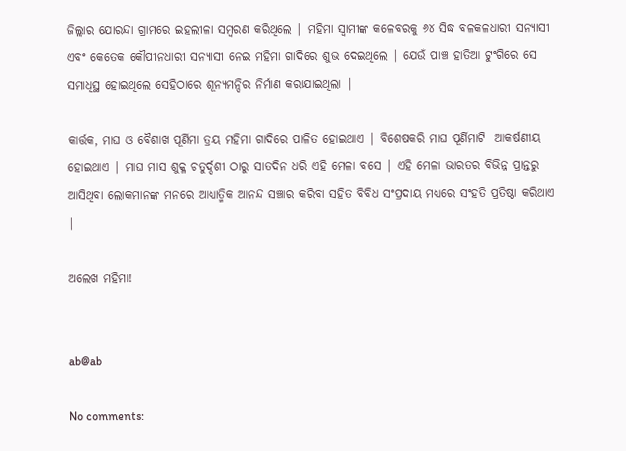ଜିଲ୍ଲାର ଯୋରନ୍ଦା ଗ୍ରାମରେ ଇହଲୀଳା ସମ୍ବରଣ କରିଥିଲେ | ମହିମା ସ୍ୱାମୀଙ୍କ କଳେବରକୁ ୬୪ ସିଦ୍ଧ ବଳକଳଧାରୀ ସନ୍ୟାସୀ ଏବଂ କେତେକ କୌପୀନଧାରୀ ସନ୍ୟାସୀ ନେଇ ମହିମା ଗାଦିରେ ଶୁଭ ଦେଇଥିଲେ | ଯେଉଁ ପାଞ୍ଚ ହାତିଆ ଟୁଂଗିରେ ସେ ସମାଧିସ୍ଥ ହୋଇଥିଲେ ସେହିଠାରେ ଶୂନ୍ୟମନ୍ଦିର ନିର୍ମାଣ କରାଯାଇଥିଲା |

କାର୍ତ୍ତକ, ମାଘ ଓ ବୈଶାଖ ପୂର୍ଣିମା ତ୍ରୟ ମହିମା ଗାଦିରେ ପାଳିତ ହୋଇଥାଏ | ବିଶେଷକରି ମାଘ ପୂର୍ଣିମାଟି  ଆକର୍ଷଣୀୟ ହୋଇଥାଏ | ମାଘ ମାସ ଶୁକ୍ଳ ଚତୁର୍ଦ୍ଦଶୀ ଠାରୁ ସାତଦିନ ଧରି ଏହି ମେଳା ବସେ | ଏହି ମେଳା ଭାରତର ବିଭିନ୍ନ ପ୍ରାନ୍ତରୁ ଆସିଥିବା ଲୋକମାନଙ୍କ ମନରେ ଆଧ୍ୟାତ୍ମିକ ଆନନ୍ଦ ସଞ୍ଚାର କରିବା ସହିତ ବିବିଧ ସଂପ୍ରଦାୟ ମଧ୍ୟରେ ସଂହତି ପ୍ରତିଷ୍ଠା କରିଥାଏ |

ଅଲେଖ ମହିମା!


ab@ab

No comments: